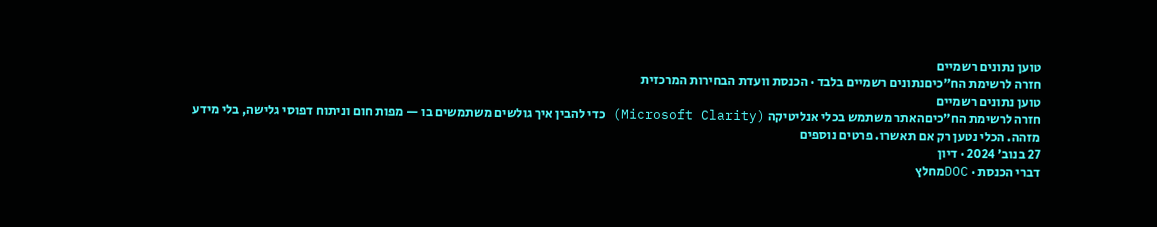טוען נתונים רשמיים
חזרה לרשימת הח״כיםנתונים רשמיים בלבד · הכנסת וועדת הבחירות המרכזית
טוען נתונים רשמיים
חזרה לרשימת הח״כיםהאתר משתמש בכלי אנליטיקה (Microsoft Clarity) כדי להבין איך גולשים משתמשים בו — מפות חום וניתוח דפוסי גלישה, בלי מידע מזהה. הכלי נטען רק אם תאשרו. פרטים נוספים
27 בנוב׳ 2024 · דיון
דברי הכנסת · DOCמחלץ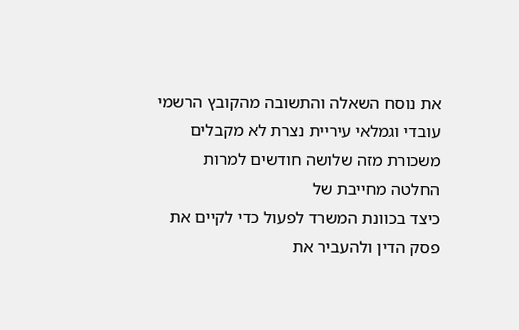את נוסח השאלה והתשובה מהקובץ הרשמי
עובדי וגמלאי עיריית נצרת לא מקבלים משכורת מזה שלושה חודשים למרות החלטה מחייבת של
כיצד בכוונת המשרד לפעול כדי לקיים את פסק הדין ולהעביר את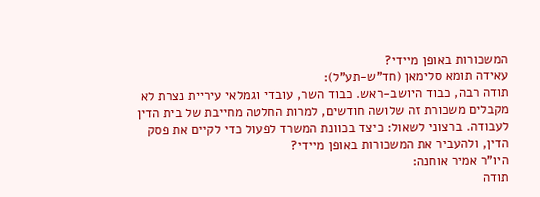המשכורות באופן מיידי?
עאידה תומא סלימאן (חד"ש-תע"ל):
תודה רבה, כבוד היושב-ראש. כבוד השר, עובדי וגמלאי עיריית נצרת לא מקבלים משכורת זה שלושה חודשים, למרות החלטה מחייבת של בית הדין לעבודה. ברצוני לשאול: כיצד בכוונת המשרד לפעול כדי לקיים את פסק הדין, ולהעביר את המשכורות באופן מיידי?
היו"ר אמיר אוחנה:
תודה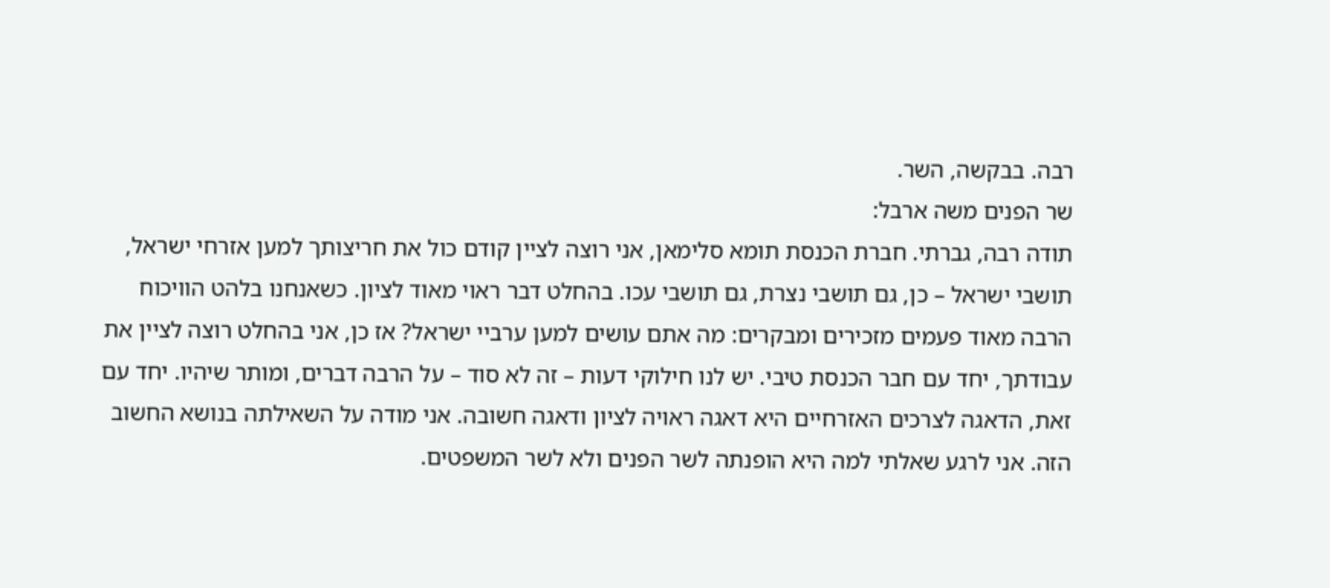רבה. בבקשה, השר.
שר הפנים משה ארבל:
תודה רבה, גברתי. חברת הכנסת תומא סלימאן, אני רוצה לציין קודם כול את חריצותך למען אזרחי ישראל, תושבי ישראל – כן, גם תושבי נצרת, גם תושבי עכו. בהחלט דבר ראוי מאוד לציון. כשאנחנו בלהט הוויכוח הרבה מאוד פעמים מזכירים ומבקרים: מה אתם עושים למען ערביי ישראל? אז כן, אני בהחלט רוצה לציין את עבודתך, יחד עם חבר הכנסת טיבי. יש לנו חילוקי דעות – זה לא סוד – על הרבה דברים, ומותר שיהיו. יחד עם זאת, הדאגה לצרכים האזרחיים היא דאגה ראויה לציון ודאגה חשובה. אני מודה על השאילתה בנושא החשוב הזה. אני לרגע שאלתי למה היא הופנתה לשר הפנים ולא לשר המשפטים.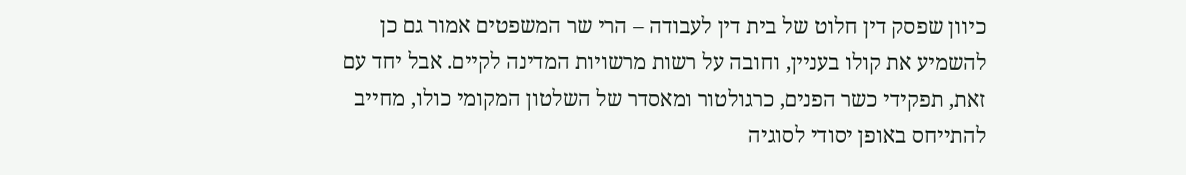כיוון שפסק דין חלוט של בית דין לעבודה – הרי שר המשפטים אמור גם כן להשמיע את קולו בעניין, וחובה על רשות מרשויות המדינה לקיים. אבל יחד עם זאת, תפקידי כשר הפנים, כרגולטור ומאסדר של השלטון המקומי כולו, מחייב להתייחס באופן יסודי לסוגיה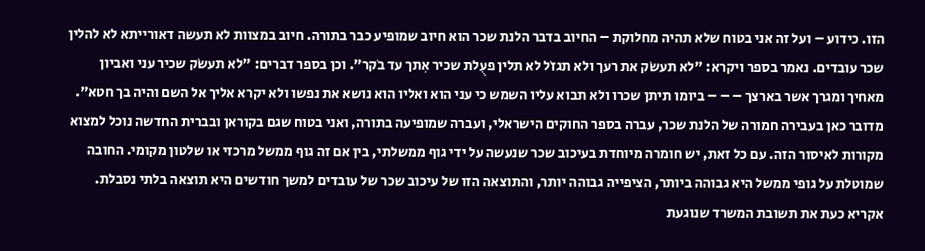הזו. כידוע – ועל זה אני בטוח שלא תהיה מחלוקת – החיוב בדבר הלנת שכר הוא חיוב שמופיע כבר בתורה. חיוב במצוות לא תעשה דאורייתא לא להלין שכר עובדים. נאמר בספר ויקרא: "לא תעשֹק את רעך ולא תגזֹל לא תלין פעֻלת שכיר אִתך עד בֹקר". וכן בספר דברים: "לא תעשֹק שכיר עני ואביון מאחיך ומגרך אשר בארצך – – – ביומו תיתן שכרו ולא תבוא עליו השמש כי עני הוא ואליו הוא נושא את נפשו ולא יקרא אליך אל השם והיה בך חטא". מדובר כאן בעבירה חמורה של הלנת שכר, עברה בספר החוקים הישראלי, ועברה שמופיעה בתורה, ואני בטוח שגם בקוראן ובברית החדשה נוכל למצוא מקורות לאיסור הזה. עם כל זאת, יש חומרה מיוחדת בעיכוב שכר שנעשה על ידי גוף ממשלתי, בין אם זה גוף ממשל מרכזי או שלטון מקומי. החובה שמוטלת על גופי ממשל היא גבוהה ביותר, הציפייה גבוהה יותר, והתוצאה הזו של עיכוב שכר של עובדים למשך חודשים היא תוצאה בלתי נסבלת. אקריא כעת את תשובת המשרד שנוגעת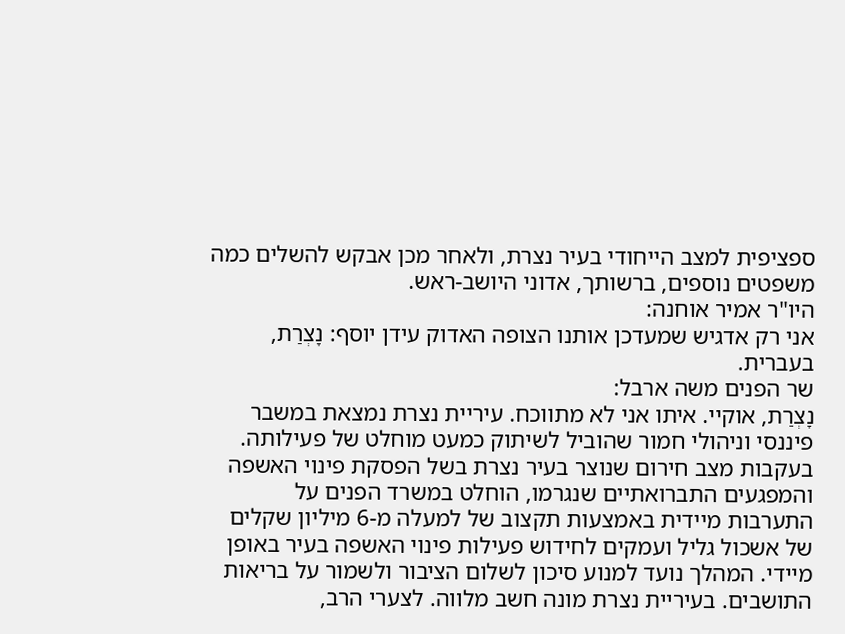ספציפית למצב הייחודי בעיר נצרת, ולאחר מכן אבקש להשלים כמה משפטים נוספים, ברשותך, אדוני היושב-ראש.
היו"ר אמיר אוחנה:
אני רק אדגיש שמעדכן אותנו הצופה האדוק עידן יוסף: נָצְרַת, בעברית.
שר הפנים משה ארבל:
נָצְרַת, אוקיי. איתו אני לא מתווכח. עיריית נצרת נמצאת במשבר פיננסי וניהולי חמור שהוביל לשיתוק כמעט מוחלט של פעילותה. בעקבות מצב חירום שנוצר בעיר נצרת בשל הפסקת פינוי האשפה והמפגעים התברואתיים שנגרמו, הוחלט במשרד הפנים על התערבות מיידית באמצעות תקצוב של למעלה מ-6 מיליון שקלים של אשכול גליל ועמקים לחידוש פעילות פינוי האשפה בעיר באופן מיידי. המהלך נועד למנוע סיכון לשלום הציבור ולשמור על בריאות התושבים. בעיריית נצרת מונה חשב מלווה. לצערי הרב,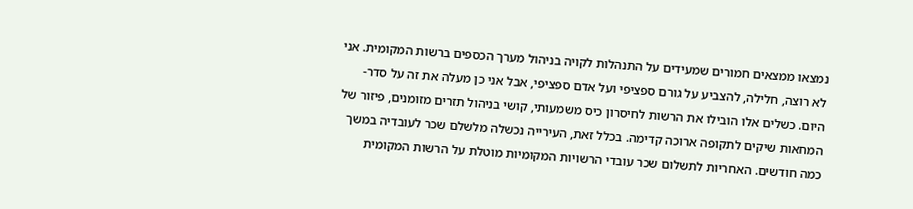נמצאו ממצאים חמורים שמעידים על התנהלות לקויה בניהול מערך הכספים ברשות המקומית. אני לא רוצה, חלילה, להצביע על גורם ספציפי ועל אדם ספציפי, אבל אני כן מעלה את זה על סדר-היום. כשלים אלו הובילו את הרשות לחיסרון כיס משמעותי, קושי בניהול תזרים מזומנים, פיזור של המחאות שיקים לתקופה ארוכה קדימה. בכלל זאת, העירייה נכשלה מלשלם שכר לעובדיה במשך כמה חודשים. האחריות לתשלום שכר עובדי הרשויות המקומיות מוטלת על הרשות המקומית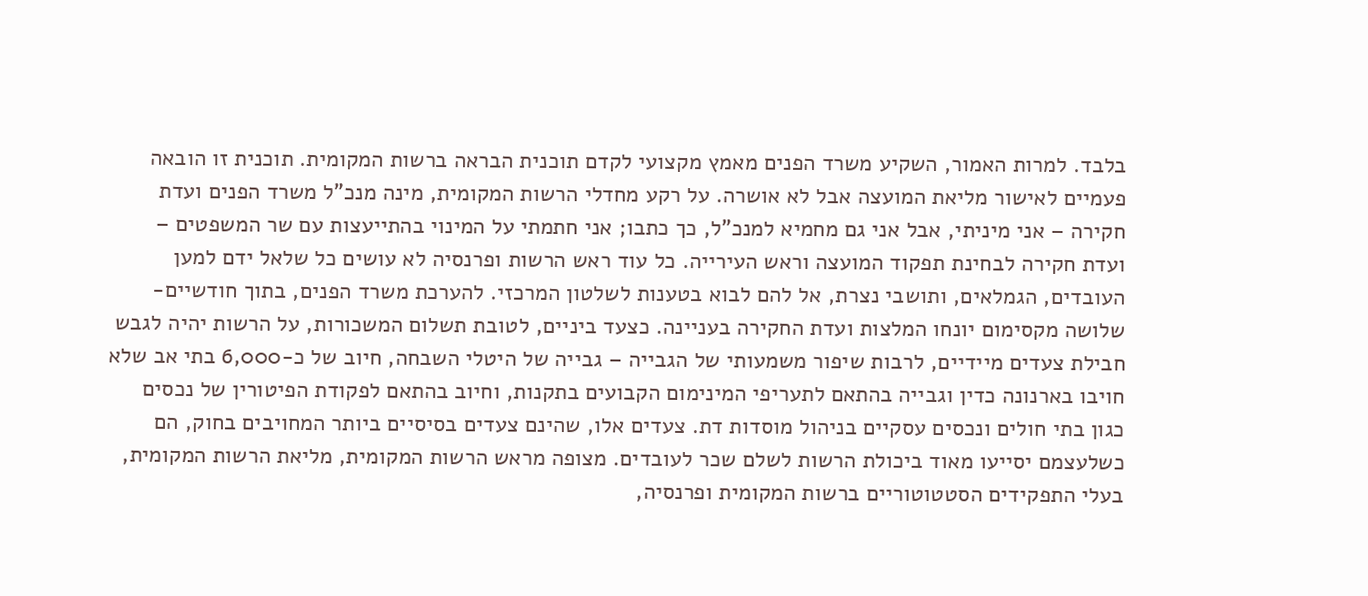בלבד. למרות האמור, השקיע משרד הפנים מאמץ מקצועי לקדם תוכנית הבראה ברשות המקומית. תוכנית זו הובאה פעמיים לאישור מליאת המועצה אבל לא אושרה. על רקע מחדלי הרשות המקומית, מינה מנכ"ל משרד הפנים ועדת חקירה – אני מיניתי, אבל אני גם מחמיא למנכ"ל, כך כתבו; אני חתמתי על המינוי בהתייעצות עם שר המשפטים – ועדת חקירה לבחינת תפקוד המועצה וראש העירייה. כל עוד ראש הרשות ופרנסיה לא עושים כל שלאל ידם למען העובדים, הגמלאים, ותושבי נצרת, אל להם לבוא בטענות לשלטון המרכזי. להערכת משרד הפנים, בתוך חודשיים-שלושה מקסימום יונחו המלצות ועדת החקירה בעניינה. כצעד ביניים, לטובת תשלום המשכורות, על הרשות יהיה לגבש חבילת צעדים מיידיים, לרבות שיפור משמעותי של הגבייה – גבייה של היטלי השבחה, חיוב של כ-6,000 בתי אב שלא חויבו בארנונה כדין וגבייה בהתאם לתעריפי המינימום הקבועים בתקנות, וחיוב בהתאם לפקודת הפיטורין של נכסים כגון בתי חולים ונכסים עסקיים בניהול מוסדות דת. צעדים אלו, שהינם צעדים בסיסיים ביותר המחויבים בחוק, הם כשלעצמם יסייעו מאוד ביכולת הרשות לשלם שכר לעובדים. מצופה מראש הרשות המקומית, מליאת הרשות המקומית, בעלי התפקידים הסטטוטוריים ברשות המקומית ופרנסיה,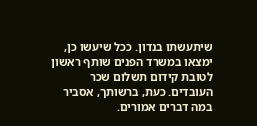שיתעשתו בנדון. ככל שיעשו כן, ימצאו במשרד הפנים שותף ראשון לטובת קידום תשלום שכר העובדים. כעת, ברשותך, אסביר במה דברים אמורים.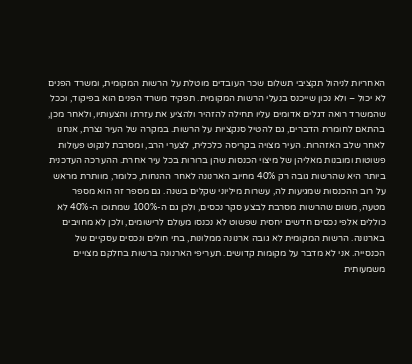האחריות לניהול תקציבי תשלום שכר העובדים מוטלת על הרשות המקומית, ומשרד הפנים לא יכול – ולא נכון שייכנס בנעלי הרשות המקומית. תפקיד משרד הפנים הוא בפיקוד, וככל שהמשרד רואה דגלים אדומים עליו תחילה להזהיר ולהציע את עזרתו והצעותיו, ולאחר מכן, בהתאם לחומרת הדברים, גם להטיל סנקציות על הרשות. במקרה של העיר נצרת, אנחנו לאחר שלב האזהרות. העיר מצויה בקריסה כלכלית, לצערי הרב, ומסרבת לנקוט פעולות פשוטות ומובנות מאליהן של מיצוי הכנסות שהן ברורות בכל עיר אחרת. ההערכה העדכנית ביותר היא שהרשות גובה רק 40% מחיוב הארנונה לאחר ההנחות, כלומר, מוותרת מראש על רוב ההכנסות שמגיעות לה, עשרות מיליוני שקלים בשנה. גם מספר זה הוא מספר מטעה, משום שהרשות מסרבת לבצע סקר נכסים, ולכן גם ה-100% שמתוכו ה-40% לא כוללים אלפי נכסים חדשים יחסית שפשוט לא נכנסו מעולם לרישומים, ולכן לא מחויבים בארנונה. הרשות המקומית לא גובה ארנונה ממלונות, בתי חולים ונכסים עסקיים של הכנסייה. אני לא מדבר על מקומות קדושים. תעריפי הארנונה ברשות בחלקם מצויים משמעותית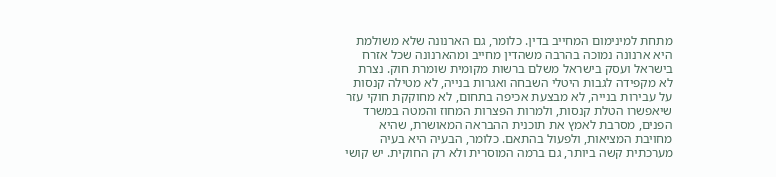מתחת למינימום המחייב בדין. כלומר, גם הארנונה שלא משולמת היא ארנונה נמוכה בהרבה משהדין מחייב ומהארנונה שכל אזרח בישראל ועסק בישראל משלם ברשות מקומית שומרת חוק. נצרת לא מקפידה לגבות היטלי השבחה ואגרות בנייה, לא מטילה קנסות על עבירות בנייה, לא מבצעת אכיפה בתחום, לא מחוקקת חוקי עזר שיאפשרו הטלת קנסות, ולמרות הפצרות המחוז והמטה במשרד הפנים, מסרבת לאמץ את תוכנית ההבראה המאושרת, שהיא מחויבת המציאות, ולפעול בהתאם. כלומר, הבעיה היא בעיה מערכתית קשה ביותר, גם ברמה המוסרית ולא רק החוקית. יש קושי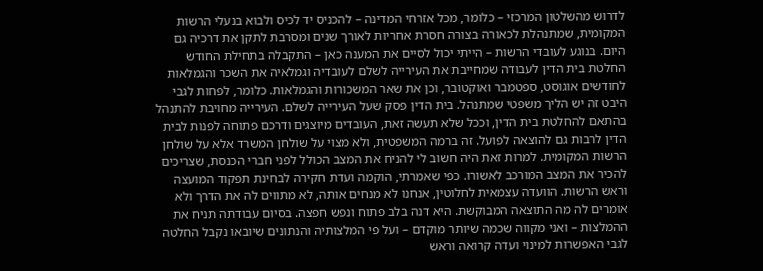לדרוש מהשלטון המרכזי – כלומר, מכל אזרחי המדינה – להכניס יד לכיס ולבוא בנעלי הרשות המקומית, שמתנהלת לכאורה בצורה חסרת אחריות לאורך שנים ומסרבת לתקן את דרכיה גם היום. בנוגע לעובדי הרשות – הייתי יכול לסיים את המענה כאן – התקבלה בתחילת החודש החלטת בית הדין לעבודה שמחייבת את העירייה לשלם לעובדיה וגמלאיה את השכר והגמלאות לחודשים אוגוסט, ספטמבר ואוקטובר, וכן את שאר המשכורות והגמלאות. כלומר, לפחות לגבי היבט זה יש הליך משפטי שמתנהל. בית הדין פסק שעל העירייה לשלם. העירייה מחויבת להתנהל בהתאם להחלטת בית הדין, וככל שלא תעשה זאת, העובדים מיוצגים ודרכם פתוחה לפנות לבית הדין לרבות גם להוצאה לפועל. זה ברמה המשפטית, ולא מצוי על שולחן המשרד אלא על שולחן הרשות המקומית. למרות זאת היה חשוב לי להניח את המצב הכולל לפני חברי הכנסת, שצריכים להכיר את המצב המורכב לאשורו. כפי שאמרתי, הוקמה ועדת חקירה לבחינת תפקוד המועצה וראש הרשות. הוועדה עצמאית לחלוטין, אנחנו לא מנחים אותה, לא מתווים לה את הדרך ולא אומרים לה מה התוצאה המבוקשת. היא דנה בלב פתוח ונפש חפצה. בסיום עבודתה תניח את ההמלצות – ואני מקווה שכמה שיותר מוקדם – ועל פי המלצותיה והנתונים שיובאו נקבל החלטה לגבי האפשרות למינוי ועדה קרואה וראש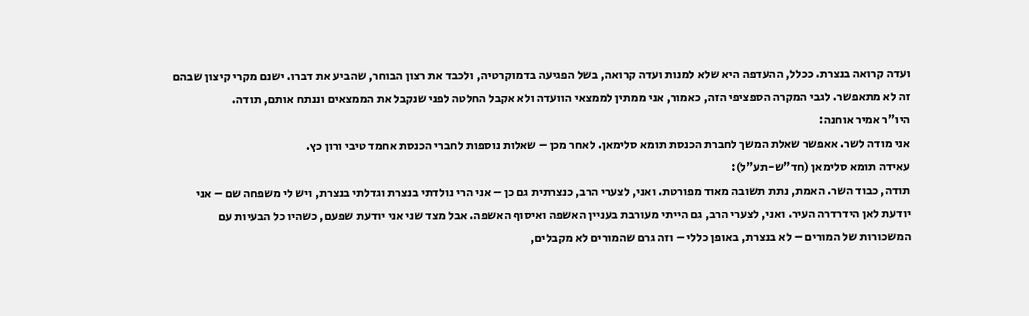ועדה קרואה בנצרת. ככלל, ההעדפה היא שלא למנות ועדה קרואה, בשל הפגיעה בדמוקרטיה, ולכבד את רצון הבוחר, שהביע את דברו. ישנם מקרי קיצון שבהם זה לא מתאפשר. לגבי המקרה הספציפי הזה, כאמור, אני ממתין לממצאי הוועדה ולא אקבל החלטה לפני שנקבל את הממצאים וננתח אותם, תודה.
היו"ר אמיר אוחנה:
אני מודה לשר. אאפשר שאלת המשך לחברת הכנסת תומא סלימאן. לאחר מכן – שאלות נוספות לחברי הכנסת אחמד טיבי ורון כץ.
עאידה תומא סלימאן (חד"ש-תע"ל):
תודה, כבוד השר. האמת, נתת תשובה מאוד מפורטת. ואני, לצערי הרב, כנצרתית גם כן – אני הרי נולדתי בנצרת וגדלתי בנצרת, ויש לי משפחה שם – אני יודעת לאן הידרדרה העיר. ואני, לצערי הרב, גם הייתי מעורבת בעניין האשפה ואיסוף האשפה. אבל מצד שני אני יודעת שפעם, כשהיו כל הבעיות עם המשכורות של המורים – לא בנצרת, באופן כללי – וזה גרם שהמורים לא מקבלים,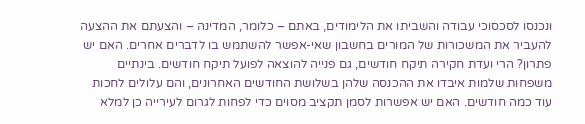ונכנסו לסכסוכי עבודה והשביתו את הלימודים, באתם – כלומר, המדינה – והצעתם את ההצעה להעביר את המשכורות של המורים בחשבון שאי-אפשר להשתמש בו לדברים אחרים. האם יש פתרון? הרי ועדת חקירה תיקח חודשים, גם פנייה להוצאה לפועל תיקח חודשים. בינתיים משפחות שלמות איבדו את ההכנסה שלהן בשלושת החודשים האחרונים, והם עלולים לחכות עוד כמה חודשים. האם יש אפשרות לסמן תקציב מסוים כדי לפחות לגרום לעירייה כן למלא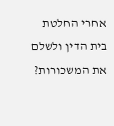אחרי החלטת בית הדין ולשלם את המשכורות?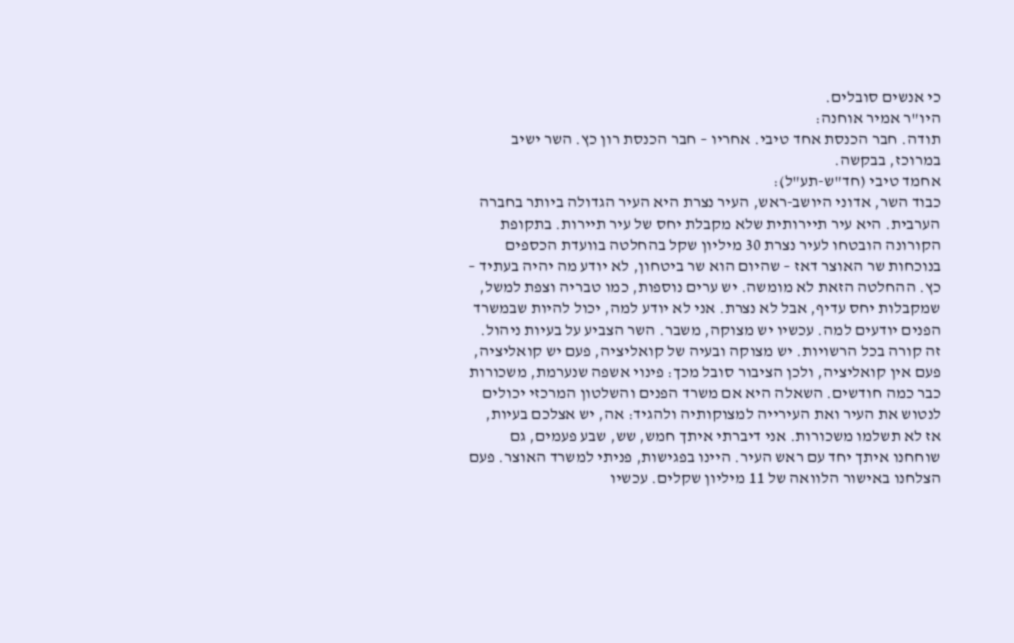כי אנשים סובלים.
היו"ר אמיר אוחנה:
תודה. חבר הכנסת אחד טיבי. אחריו – חבר הכנסת רון כץ. השר ישיב במרוכז, בבקשה.
אחמד טיבי (חד"ש-תע"ל):
כבוד השר, אדוני היושב-ראש, העיר נצרת היא העיר הגדולה ביותר בחברה הערבית. היא עיר תיירותית שלא מקבלת יחס של עיר תיירות. בתקופת הקורונה הובטחו לעיר נצרת 30 מיליון שקל בהחלטה בוועדת הכספים בנוכחות שר האוצר דאז – שהיום הוא שר ביטחון, לא יודע מה יהיה בעתיד – כץ. ההחלטה הזאת לא מומשה. יש ערים נוספות, כמו טבריה וצפת למשל, שמקבלות יחס עדיף, אבל לא נצרת. אני לא יודע למה, יכול להיות שבמשרד הפנים יודעים למה. עכשיו יש מצוקה, משבר. השר הצביע על בעיות ניהול. זה קורה בכל הרשויות. יש מצוקה ובעיה של קואליציה, פעם יש קואליציה, פעם אין קואליציה, ולכן הציבור סובל מכך: פינוי אשפה שנערמת, משכורות כבר כמה חודשים. השאלה היא אם משרד הפנים והשלטון המרכזי יכולים לנטוש את העיר ואת העירייה למצוקותיה ולהגיד: אה, יש אצלכם בעיות, אז לא תשלמו משכורות. אני דיברתי איתך חמש, שש, שבע פעמים, גם שוחחנו איתך יחד עם ראש העיר. היינו בפגישות, פניתי למשרד האוצר. פעם הצלחנו באישור הלוואה של 11 מיליון שקלים. עכשיו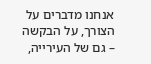אנחנו מדברים על הצורך, על הבקשה – גם של העירייה,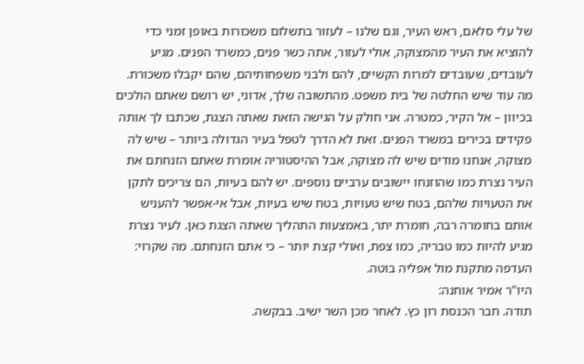של עלי סלאם, ראש העיר, וגם שלנו – לעזור בתשלום משכורות באופן זמני כדי להוציא את העיר מהמצוקה, אולי לעזור, אתה כשר פנים, כמשרד הפנים. מגיע לעובדים, שעובדים למרות הקשיים, להם ולבני משפחותיהם, שהם יקבלו משכורת. מה עוד שיש החלטה של בית משפט. מהתשובה שלך, אדוני, יש רושם שאתם הולכים בכיוון – אל הקיר, כמטרה. אני חולק על הגישה הזאת שאתה הצגת, שכתבו לך אותה פקידים בכירים במשרד הפנים. זאת לא הדרך לטפל בעיר הגדולה ביותר – שיש לה מצוקה, אנחנו מודים שיש לה מצוקה, אבל ההיסטוריה אומרת שאתם הזנחתם את העיר נצרת כמו שהוזנחו יישובים ערביים נוספים. יש להם בעיות, הם צריכים לתקן את הטעויות שלהם, בטח שיש טעויות, בטח שיש בעיות, אבל אי-אפשר להעניש אותם בחומרה רבה, חומרת יתר, באמצעות התהליך שאתה הצגת כאן. לעיר נצרת מגיע להיות כמו טבריה, כמו צפת, ואולי קצת יותר – כי אתם הזנחתם. מה שקרוי: העדפה מתקנת מול אפליה בוטה.
היו"ר אמיר אוחנה:
תודה. חבר הכנסת רון כץ. לאחר מכן השר ישיב. בבקשה.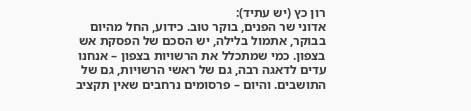רון כץ (יש עתיד):
אדוני שר הפנים, בוקר טוב. כידוע, החל מהיום בבוקר, אתמול בלילה, יש הסכם של הפסקת אש בצפון. כמי שמתכלל את הרשויות בצפון – אנחנו עדים לדאגה רבה, גם של ראשי הרשויות, גם של התושבים. והיום – פרסומים נרחבים שאין תקציב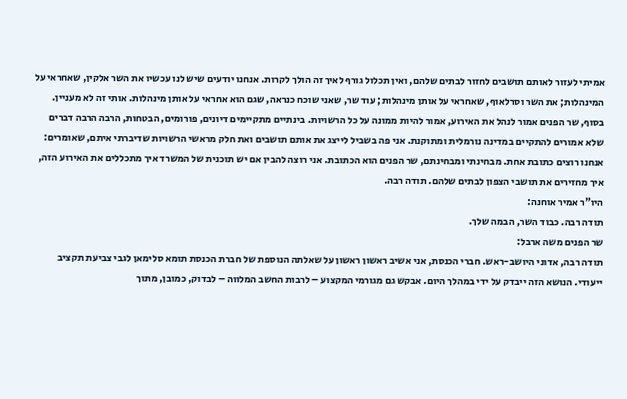אמיתי לעזור לאותם תושבים לחזור לבתים שלהם, ואין תכלול גורף לאיך זה הולך לקרות. אנחנו יודעים שיש לנו עכשיו את השר אלקין, שאחראי על המינהלות; את השר וסרלאוף, שאחראי על אותן מינהלות; עוד שר, שאני שוכח כנראה, שגם הוא אחראי על אותן מינהלות. אותי זה לא מעניין. בסוף, שר הפנים אמור לנהל את האירוע, אמור להיות ממונה על כל הרשויות. בינתיים מתקיימים דיונים, פורומים, הבטחות, הרבה הרבה דברים שלא אמורים להתקיים במדינה נורמלית ומתוקנת. אני פה בשביל לייצג את אותם תושבים ואת חלק מראשי הרשויות שדיברתי איתם, שאומרים: אנחנו רוצים כתובת אחת. מבחינתי ומבחינתם, שר הפנים הוא הכתובת. אני רוצה להבין אם יש תוכנית של המשרד איך מתכללים את האירוע הזה, איך מחזירים את תושבי הצפון לבתים שלהם. תודה רבה.
היו"ר אמיר אוחנה:
תודה רבה. כבוד השר, הבמה שלך.
שר הפנים משה ארבל:
תודה רבה, אדוני היושב-ראש. חברי הכנסת, אני אשיב ראשון ראשון על שאלתה הנוספת של חברת הכנסת תומא סלימאן לגבי צביעת תקציב ייעודי. הנושא הזה ייבדק על ידי במהלך היום. אבקש גם מגורמי המקצוע – לרבות החשב המלווה – לבדוק, כמובן, מתוך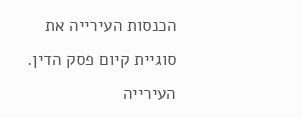הכנסות העירייה את סוגיית קיום פסק הדין. העירייה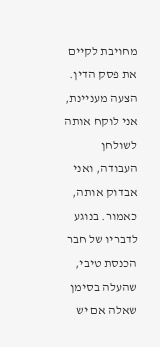מחויבת לקיים את פסק הדין. הצעה מעניינת, אני לוקח אותה לשולחן העבודה, ואני אבדוק אותה, כאמור. בנוגע לדבריו של חבר הכנסת טיבי, שהעלה בסימן שאלה אם יש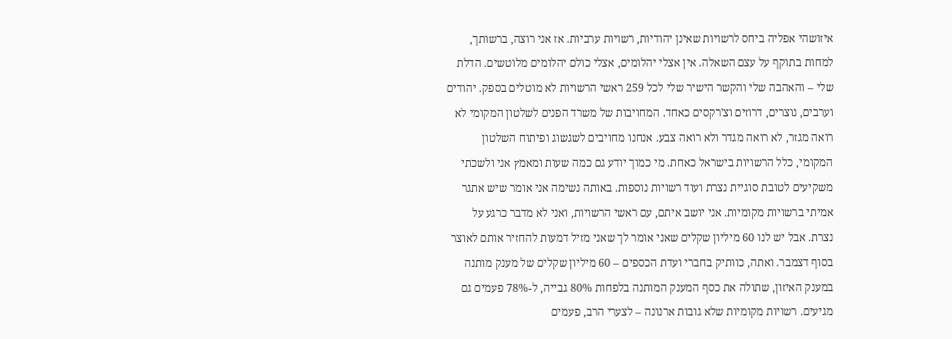איזושהי אפליה ביחס לרשויות שאינן יהודיות, רשויות ערביות. אז אני רוצה, ברשותך, למחות בתוקף על עצם השאלה. אין אצלי יהלומים, אצלי כולם יהלומים מלוטשים. הדלת שלי – והאהבה שלי והקשר הישיר שלי לכל 259 ראשי הרשויות לא מוטלים בספק. יהודים וערבים, נוצרים, דרוזים וצ'רקסים כאחד. המחויבות של משרד הפנים לשלטון המקומי לא רואה מגזר, לא רואה מגדר ולא רואה צבע. אנחנו מחויבים לשגשוג ופיתוח השלטון המקומי, כלל הרשויות בישראל כאחת. מי כמוך יודע גם כמה שעות ומאמץ אני ולשכתי משקיעים לטובת סוגיית נצרת ועוד רשויות נוספות. באותה נשימה אני אומר שיש אתגר אמיתי ברשויות מקומיות. אני יושב איתם, עם ראשי הרשויות, ואני לא מדבר כרגע על נצרת. אבל יש לנו 60 מיליון שקלים שאני אומר לך שאני מזיל דמעות להחזיר אותם לאוצר בסוף דצמבר. ואתה, כוותיק בחברי ועדת הכספים – 60 מיליון שקלים של מענק מותנה במענק האיזון, שתולה את כסף המענק המותנה בלפחות 80% גבייה, ל-78% פעמים גם מגיעים. רשויות מקומיות שלא גובות ארנונה – לצערי הרב, פעמים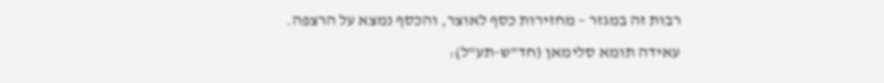רבות זה במגזר – מחזירות כסף לאוצר, והכסף נמצא על הרצפה.
עאידה תומא סלימאן (חד"ש-תע"ל):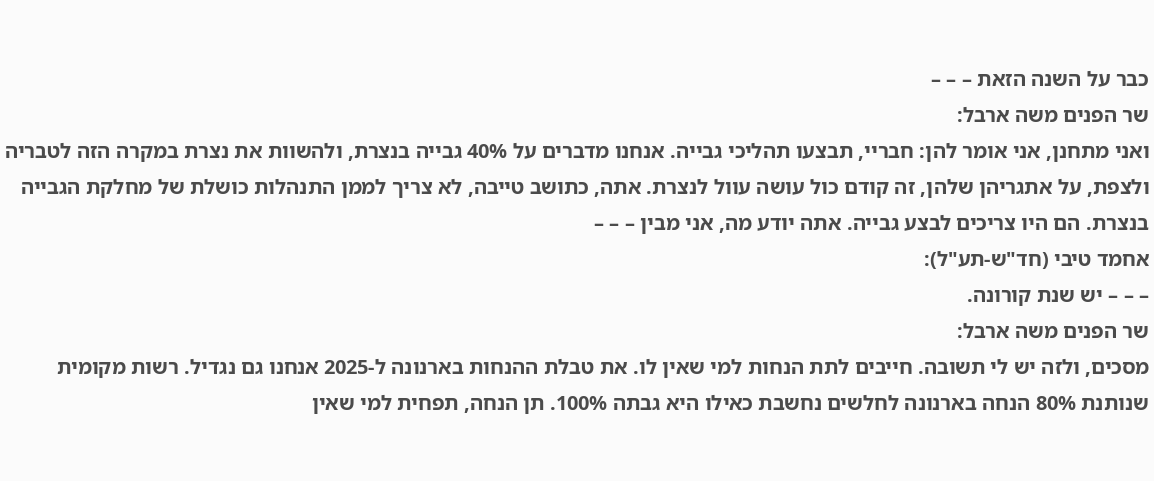כבר על השנה הזאת – – –
שר הפנים משה ארבל:
ואני מתחנן, אני אומר להן: חבריי, תבצעו תהליכי גבייה. אנחנו מדברים על 40% גבייה בנצרת, ולהשוות את נצרת במקרה הזה לטבריה ולצפת, על אתגריהן שלהן, זה קודם כול עושה עוול לנצרת. אתה, כתושב טייבה, לא צריך לממן התנהלות כושלת של מחלקת הגבייה בנצרת. הם היו צריכים לבצע גבייה. אתה יודע מה, אני מבין – – –
אחמד טיבי (חד"ש-תע"ל):
– – – יש שנת קורונה.
שר הפנים משה ארבל:
מסכים, ולזה יש לי תשובה. חייבים לתת הנחות למי שאין לו. את טבלת ההנחות בארנונה ל-2025 אנחנו גם נגדיל. רשות מקומית שנותנת 80% הנחה בארנונה לחלשים נחשבת כאילו היא גבתה 100%. תן הנחה, תפחית למי שאין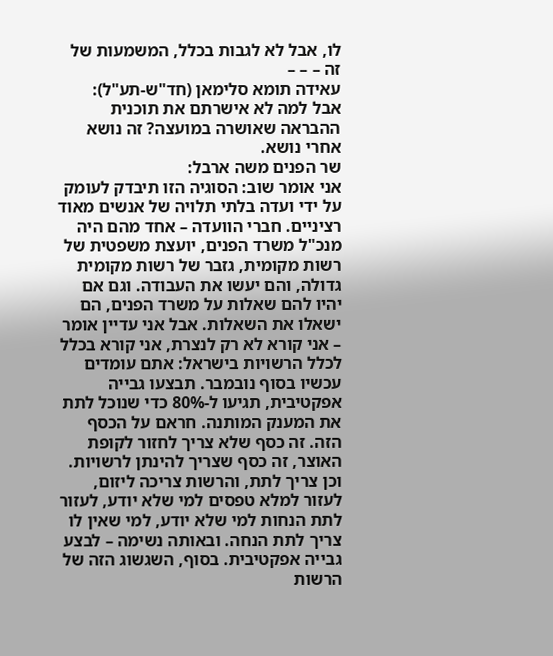לו, אבל לא לגבות בכלל, המשמעות של זה – – –
עאידה תומא סלימאן (חד"ש-תע"ל):
אבל למה לא אישרתם את תוכנית ההבראה שאושרה במועצה? זה נושא אחרי נושא.
שר הפנים משה ארבל:
אני אומר שוב: הסוגיה הזו תיבדק לעומק על ידי ועדה בלתי תלויה של אנשים מאוד רציניים. חברי הוועדה – אחד מהם היה מנכ"ל משרד הפנים, יועצת משפטית של רשות מקומית, גזבר של רשות מקומית גדולה, והם יעשו את העבודה. וגם אם יהיו להם שאלות על משרד הפנים, הם ישאלו את השאלות. אבל אני עדיין אומר – אני קורא לא רק לנצרת, אני קורא בכלל לכלל הרשויות בישראל: אתם עומדים עכשיו בסוף נובמבר. תבצעו גבייה אפקטיבית, תגיעו ל-80% כדי שנוכל לתת את המענק המותנה. חראם על הכסף הזה. זה כסף שלא צריך לחזור לקופת האוצר, זה כסף שצריך להינתן לרשויות. וכן צריך לתת, והרשות צריכה ליזום, לעזור למלא טפסים למי שלא יודע, לעזור לתת הנחות למי שלא יודע, למי שאין לו צריך לתת הנחה. ובאותה נשימה – לבצע גבייה אפקטיבית. בסוף, השגשוג הזה של הרשות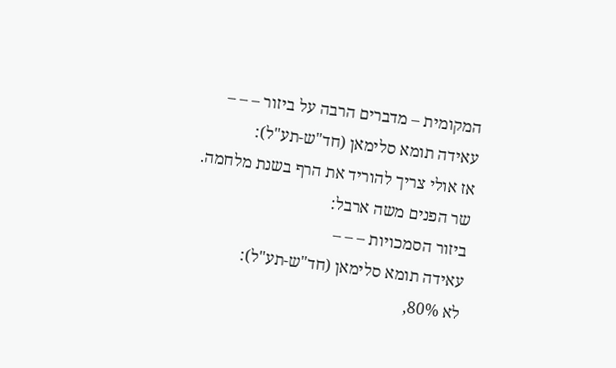המקומית – מדברים הרבה על ביזור – – –
עאידה תומא סלימאן (חד"ש-תע"ל):
אז אולי צריך להוריד את הרף בשנת מלחמה.
שר הפנים משה ארבל:
ביזור הסמכויות – – –
עאידה תומא סלימאן (חד"ש-תע"ל):
לא 80%,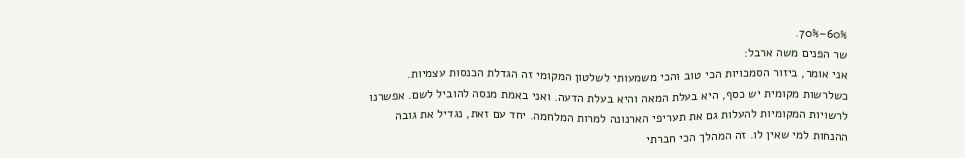60%–70%.
שר הפנים משה ארבל:
אני אומר, ביזור הסמכויות הכי טוב והכי משמעותי לשלטון המקומי זה הגדלת הכנסות עצמיות. כשלרשות מקומית יש כסף, היא בעלת המאה והיא בעלת הדעה. ואני באמת מנסה להוביל לשם. אפשרנו לרשויות המקומיות להעלות גם את תעריפי הארנונה למרות המלחמה. יחד עם זאת, נגדיל את גובה ההנחות למי שאין לו. זה המהלך הכי חברתי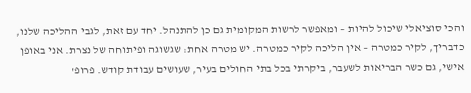והכי סוציאלי שיכול להיות – ומאפשר לרשות המקומית גם כן להתנהל. יחד עם זאת, לגבי ההליכה שלנו, כדבריך, לקיר כמטרה – אין הליכה לקיר כמטרה. יש מטרה אחת: שגשוגה ופיתוחה של נצרת. אני באופן אישי, גם כשר הבריאות לשעבר, ביקרתי בכל בתי החולים בעיר, שעושים עבודת קודש. פרופ'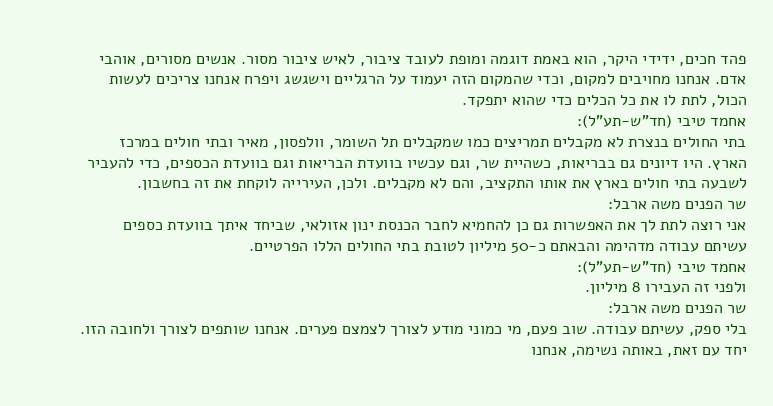פהד חכים, ידידי היקר, הוא באמת דוגמה ומופת לעובד ציבור, לאיש ציבור מסור. אנשים מסורים, אוהבי אדם. אנחנו מחויבים למקום, וכדי שהמקום הזה יעמוד על הרגליים וישגשג ויפרח אנחנו צריכים לעשות הכול, לתת לו את כל הכלים כדי שהוא יתפקד.
אחמד טיבי (חד"ש-תע"ל):
בתי החולים בנצרת לא מקבלים תמריצים כמו שמקבלים תל השומר, וולפסון, מאיר ובתי חולים במרכז הארץ. היו דיונים גם בבריאות, כשהיית שר, וגם עכשיו בוועדת הבריאות וגם בוועדת הכספים, כדי להעביר לשבעה בתי חולים בארץ את אותו התקציב, והם לא מקבלים. ולכן, העירייה לוקחת את זה בחשבון.
שר הפנים משה ארבל:
אני רוצה לתת לך את האפשרות גם כן להחמיא לחבר הכנסת ינון אזולאי, שביחד איתך בוועדת כספים עשיתם עבודה מדהימה והבאתם כ-50 מיליון לטובת בתי החולים הללו הפרטיים.
אחמד טיבי (חד"ש-תע"ל):
ולפני זה העבירו 8 מיליון.
שר הפנים משה ארבל:
בלי ספק, עשיתם עבודה. שוב פעם, מי כמוני מודע לצורך לצמצם פערים. אנחנו שותפים לצורך ולחובה הזו. יחד עם זאת, באותה נשימה, אנחנו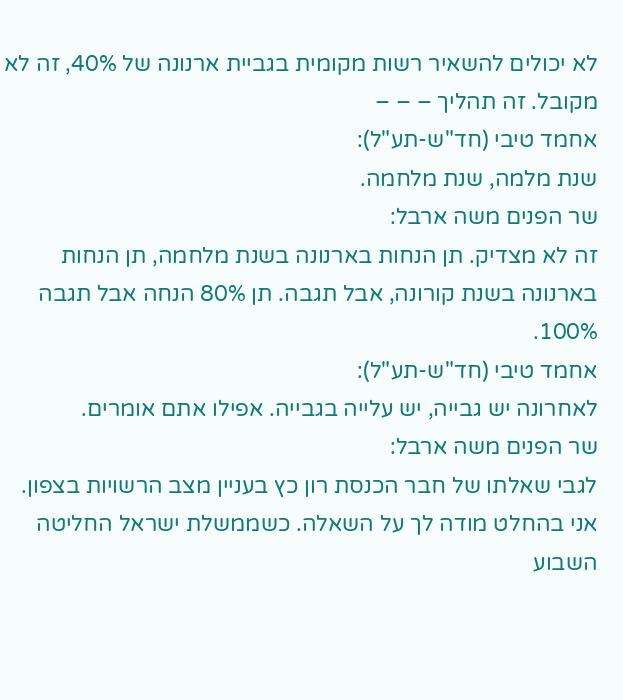לא יכולים להשאיר רשות מקומית בגביית ארנונה של 40%, זה לא מקובל. זה תהליך – – –
אחמד טיבי (חד"ש-תע"ל):
שנת מלמה, שנת מלחמה.
שר הפנים משה ארבל:
זה לא מצדיק. תן הנחות בארנונה בשנת מלחמה, תן הנחות בארנונה בשנת קורונה, אבל תגבה. תן 80% הנחה אבל תגבה 100%.
אחמד טיבי (חד"ש-תע"ל):
לאחרונה יש גבייה, יש עלייה בגבייה. אפילו אתם אומרים.
שר הפנים משה ארבל:
לגבי שאלתו של חבר הכנסת רון כץ בעניין מצב הרשויות בצפון. אני בהחלט מודה לך על השאלה. כשממשלת ישראל החליטה השבוע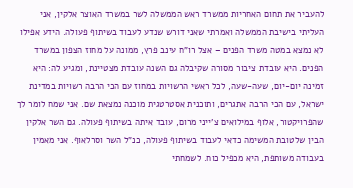להעביר את תחום האחריות ממשרד ראש הממשלה לשר במשרד האוצר אלקין, אני העליתי בישיבת הממשלה ואמרתי שאני דורש שנדע לעבוד בשיתוף פעולה. הידע אפילו לא נמצא במטה משרד הפנים – אצל רו"ח עינב פרץ, ממונה על מחוז הצפון במשרד הפנים. היא עובדת ציבור מסורה שקיבלה גם השנה עובדת מצטיינת, ומגיע לה: היא זמינה יום-יום, שעה-שעה, לכל ראשי הרשויות במחוז עם הכי הרבה רשויות במדינת ישראל, עם הכי הרבה אתגרים, ותוכנית אסטרטגית מוכנה נמצאת שם. אני שמח לומר לך שהפרויקטור, אלוף במילואים צ'ייני מרום, עובד איתה בשיתוף פעולה. גם השר אלקין הבין שלטובת המשימה כדאי לעבוד בשיתוף פעולה, כנ"ל השר וסרלאוף. אני מאמין בעבודה משותפת, היא מכפיל כוח. לשמחתי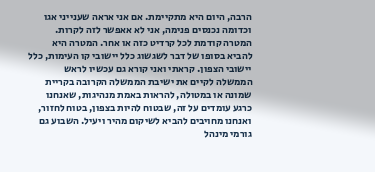הרבה, היום היא מתקיימת. אם אני אראה שענייני אגו וכדומה נכנסים פנימה, אני לא אאפשר לזה לקרות. המטרה קודמת לכל קרדיט כזה או אחר. המטרה היא להביא בסופו של דבר לשגשוג כלל יישובי קו העימות, כלל יישובי הצפון. קראתי ואני קורא גם עכשיו לראש הממשלה לקיים את ישיבת הממשלה הקרובה בקריית שמונה או במטולה, להראות באמת מנהיגות, שאנחנו כרגע עומדים על זה, שבטוח להיות בצפון, בטוח לחזור, ואנחנו מחויבים להביא לשיקום מהיר ויעיל. השבוע גם גורמי מינהל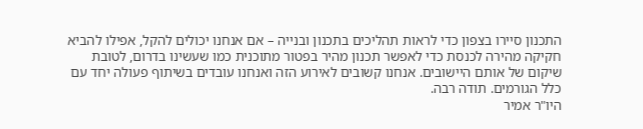התכנון סיירו בצפון כדי לראות תהליכים בתכנון ובנייה – אם אנחנו יכולים להקל, אפילו להביא חקיקה מהירה לכנסת כדי לאפשר תכנון מהיר בפטור מתוכנית כמו שעשינו בדרום, לטובת שיקום של אותם היישובים. אנחנו קשובים לאירוע הזה ואנחנו עובדים בשיתוף פעולה יחד עם כלל הגורמים. תודה רבה.
היו"ר אמיר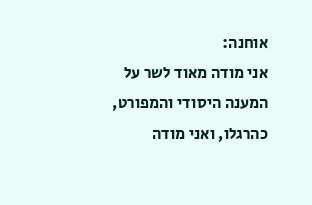אוחנה:
אני מודה מאוד לשר על המענה היסודי והמפורט, כהרגלו, ואני מודה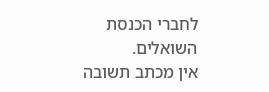לחברי הכנסת השואלים.
אין מכתב תשובה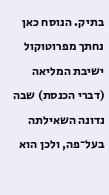בתיק. הנוסח כאן נחתך מפרוטוקול ישיבת המליאה (דברי הכנסת) שבה נדונה השאילתה בעל־פה, ולכן הוא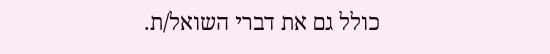כולל גם את דברי השואל/ת.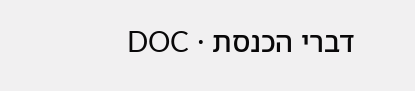דברי הכנסת · DOC